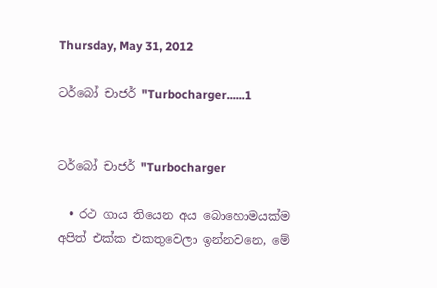Thursday, May 31, 2012

ටර්බෝ චාජර් "Turbocharger......1


ටර්බෝ චාජර් "Turbocharger

  • රථ ගාය තියෙන අය බොහොමයක්ම අපිත් එක්ක එකතුවෙලා ඉන්නවනෙ, මේ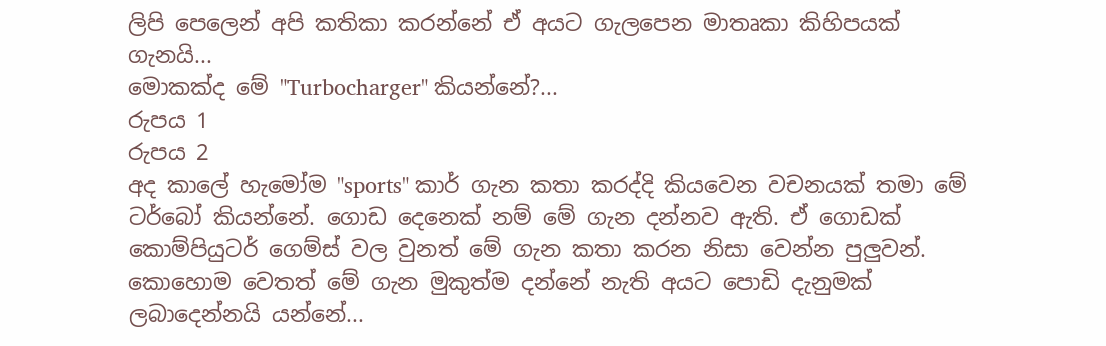ලිපි පෙලෙන් අපි කතිකා කරන්නේ ඒ අයට ගැලපෙන මාතෘකා කිහිපයක් ගැනයි...
මොකක්ද මේ "Turbocharger" කියන්නේ?...
රුපය 1
රුපය 2
අද කාලේ හැමෝම "sports" කාර් ගැන කතා කරද්දි කියවෙන වචනයක් තමා මේ ටර්බෝ කියන්නේ. ගොඩ දෙනෙක් නම් මේ ගැන දන්නව ඇති. ඒ ගොඩක් කොම්පියුටර් ගෙම්ස් වල වුනත් මේ ගැන කතා කරන නිසා වෙන්න පුලුවන්. කොහොම වෙතත් මේ ගැන මුකුත්ම දන්නේ නැති අයට පොඩි දැනුමක් ලබාදෙන්නයි යන්නේ...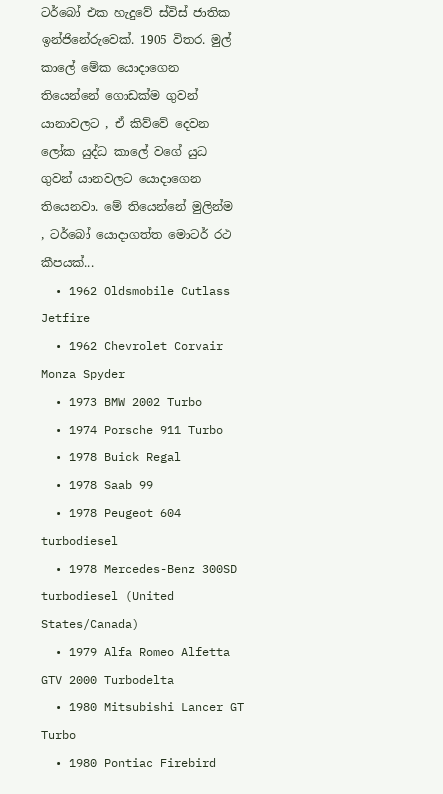ටර්බෝ එක හැදුවේ ස්විස් ජාතික ඉන්ජිනේරුවෙක්. 1905 විතර. මුල් කාලේ මේක යොදාගෙන තියෙන්නේ ගොඩක්ම ගුවන් යානාවලට , ඒ කිව්වේ දෙවන ලෝක යුද්ධ කාලේ වගේ යුධ ගුවන් යානවලට යොදාගෙන තියෙනවා. මේ තියෙන්නේ මුලින්ම , ටර්බෝ යොදාගත්ත මොටර් රථ කීපයක්...
  • 1962 Oldsmobile Cutlass Jetfire
  • 1962 Chevrolet Corvair Monza Spyder
  • 1973 BMW 2002 Turbo
  • 1974 Porsche 911 Turbo
  • 1978 Buick Regal
  • 1978 Saab 99
  • 1978 Peugeot 604 turbodiesel
  • 1978 Mercedes-Benz 300SD turbodiesel (United States/Canada)
  • 1979 Alfa Romeo Alfetta GTV 2000 Turbodelta
  • 1980 Mitsubishi Lancer GT Turbo
  • 1980 Pontiac Firebird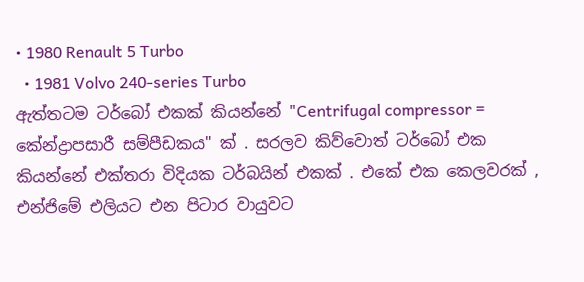• 1980 Renault 5 Turbo
  • 1981 Volvo 240-series Turbo
ඇත්තටම ටර්බෝ එකක් කියන්නේ "Centrifugal compressor = කේන්ද්‍රාපසාරී සම්පීඩකය" ක් . සරලව කිව්වොත් ටර්බෝ එක කියන්නේ එක්තරා විදියක ටර්බයින් එකක් . එකේ එක කෙලවරක් , එන්ජිමේ එලියට එන පිටාර වායුවට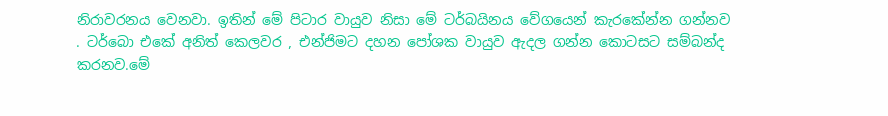නිරාවරනය වෙනවා. ඉතින් මේ පිටාර වායුව නිසා මේ ටර්බයිනය වේගයෙන් කැරකේන්න ගන්නව . ටර්බො එකේ අනිත් කෙලවර , එන්ජිමට දහන පෝශක වායුව ඇදල ගන්න කොටසට සම්බන්ද කරනව.මේ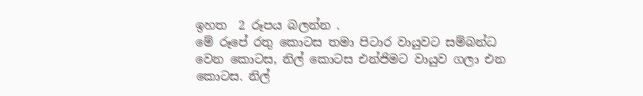ඉහත  2 රූපය බලන්න .
මේ රූපේ රතු කොටස තමා පිටාර වායුවට සම්බන්ධ වෙන කොටස, නිල් කොටස එන්ජිමට වායුව ගලා එන කොටස. නිල්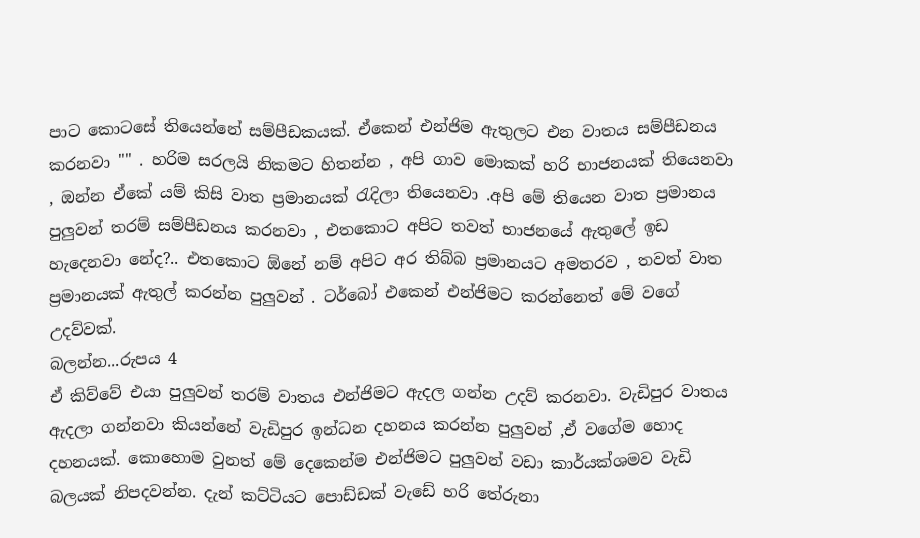පාට කොටසේ තියෙන්නේ සම්පීඩකයක්. ඒකෙන් එන්ජිම ඇතුලට එන වාතය සම්පීඩනය කරනවා "" . හරිම සරලයි නිකමට හිතන්න , අපි ගාව මොකක් හරි භාජනයක් තියෙනවා , ඔන්න ඒකේ යම් කිසි වාත ප්‍රමානයක් රැදිලා තියෙනවා .අපි මේ තියෙන වාත ප්‍රමානය පුලුවන් තරම් සම්පීඩනය කරනවා , එතකොට අපිට තවත් භාජනයේ ඇතුලේ ඉඩ හැදෙනවා නේද?.. එතකොට ඕනේ නම් අපිට අර තිබ්බ ප්‍රමානයට අමතරව , තවත් වාත ප්‍රමානයක් ඇතුල් කරන්න පුලුවන් . ටර්බෝ එකෙන් එන්ජිමට කරන්නෙත් මේ වගේ උදව්වක්.
බලන්න...රුපය 4
ඒ කිව්වේ එයා පුලුවන් තරම් වාතය එන්ජිමට ඇදල ගන්න උදව් කරනවා. වැඩිපුර වාතය ඇදලා ගන්නවා කියන්නේ වැඩිපුර ඉන්ධන දහනය කරන්න පුලුවන් ,ඒ වගේම හොද දහනයක්. කොහොම වුනත් මේ දෙකෙන්ම එන්ජිමට පුලුවන් වඩා කාර්යක්ශමව වැඩි බලයක් නිපදවන්න. දැන් කට්ටියට පොඩ්ඩක් වැඩේ හරි තේරුනා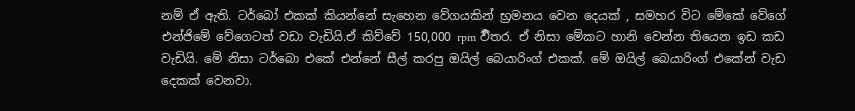නම් ඒ ඇති. ටර්බෝ එකක් කියන්නේ සැහෙන වේගයකින් භ්‍රමනය වෙන දෙයක් , සමහර විට මේකේ වේගේ එන්ජිමේ වේගෙටත් වඩා වැඩියි.ඒ කිව්වේ 150,000 rpm ර්‍විතර. ඒ නිසා මේකට හානි වෙන්න තියෙන ඉඩ කඩ වැඩියි. මේ නිසා ටර්බො එකේ එන්නේ සීල් කරපු ඔයිල් බෙයාරිංග් එකක්. මේ ඔයිල් බෙයාරිංග් එකේන් වැඩ දෙකක් වෙනවා.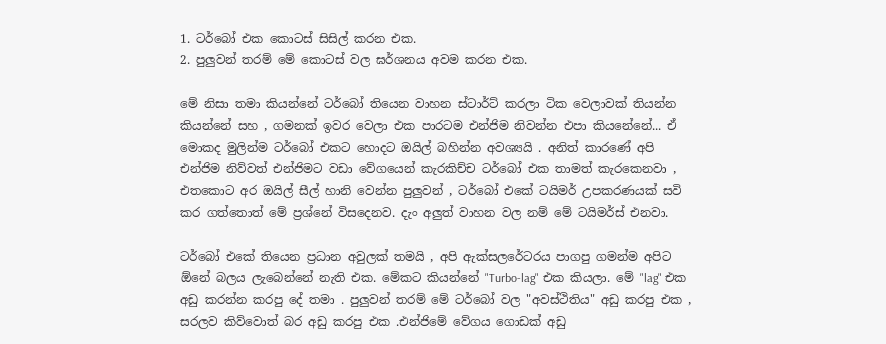1. ටර්බෝ එක කොටස් සිසිල් කරන එක.
2. පුලුවන් තරම් මේ කොටස් වල ඝර්ශනය අවම කරන එක.

මේ නිසා තමා කියන්නේ ටර්බෝ තියෙන වාහන ස්ටාර්ට් කරලා ටික වෙලාවක් තියන්න කියන්නේ සහ , ගමනක් ඉවර වෙලා එක පාරටම එන්ජිම නිවන්න එපා කියනේනේ... ඒ මොකද මුලින්ම ටර්බෝ එකට හොදට ඔයිල් බහින්න අවශ්‍යයි . අනිත් කාරණේ අපි එන්ජිම නිව්වත් එන්ජිමට වඩා වේගයෙන් කැරකිච්ච ටර්බෝ එක තාමත් කැරකෙනවා , එතකොට අර ඔයිල් සීල් හානි වෙන්න පුලුවන් , ටර්බෝ එකේ ටයිමර් උපකරණයක් සවි කර ගත්තොත් මේ ප්‍රශ්නේ විසදෙනව. දැං අලුත් වාහන වල නම් මේ ටයිමර්ස් එනවා.

ටර්බෝ එකේ තියෙන ප්‍රධාන අවුලක් තමයි , අපි ඇක්සලරේටරය පාගපු ගමන්ම අපිට ඕනේ බලය ලැබෙන්නේ නැති එක. මේකට කියන්නේ "Turbo-lag" එක කියලා. මේ "lag" එක අඩු කරන්න කරපු දේ තමා . පුලුවන් තරම් මේ ටර්බෝ වල "අවස්ථිතිය" අඩු කරපු එක , සරලව කිව්වොත් බර අඩු කරපු එක .එන්ජිමේ වේගය ගොඩක් අඩු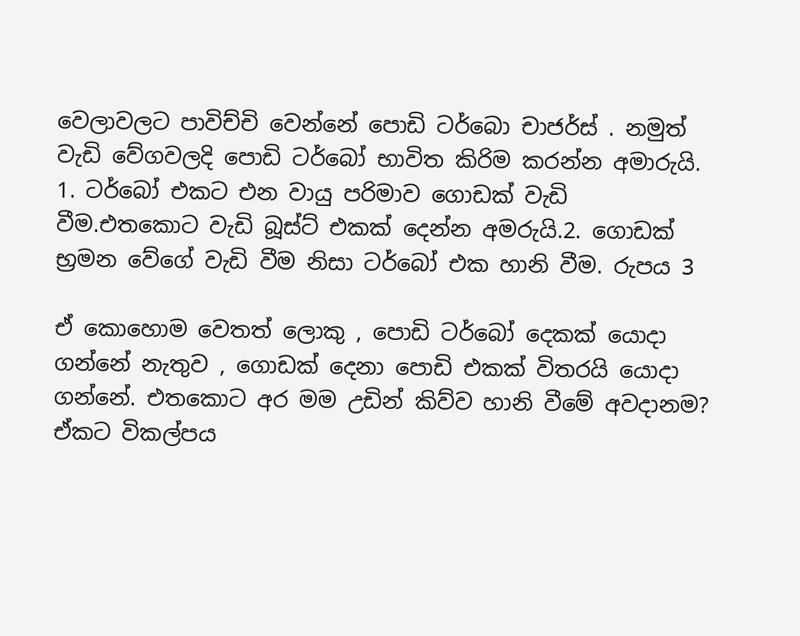වෙලාවලට පාවිච්චි වෙන්නේ පොඩි ටර්බො චාජර්ස් . නමුත් වැඩි වේගවලදි පොඩි ටර්බෝ භාවිත කිරිම කරන්න අමාරුයි.
1. ටර්බෝ එකට එන වායු පරිමාව ගොඩක් වැඩි වීම.එතකොට වැඩි බූස්ට් එකක් දෙන්න අමරුයි.2. ගොඩක් භ්‍රමන වේගේ වැඩි වීම නිසා ටර්බෝ එක හානි වීම. රුපය 3

ඒ කොහොම වෙතත් ලොකු , පොඩි ටර්බෝ දෙකක් යොදා ගන්නේ නැතුව , ගොඩක් දෙනා පොඩි එකක් විතරයි යොදා ගන්නේ. එතකොට අර මම උඩින් කිව්ව හානි වීමේ අවදානම?
ඒකට විකල්පය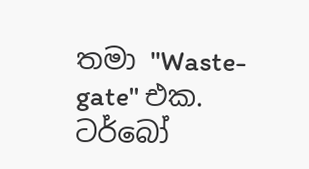තමා "Waste-gate" එක. ටර්බෝ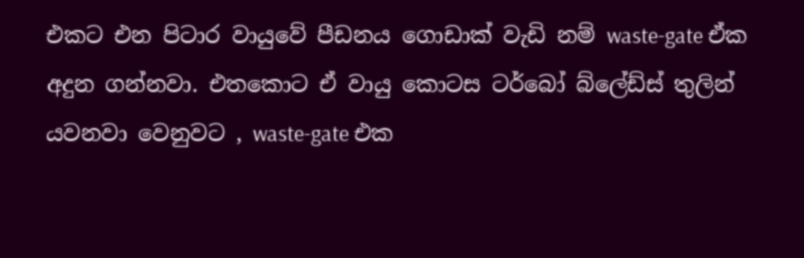එකට එන පිටාර වායුවේ පීඩනය ගොඩාක් වැඩි නම් waste-gate ඒක අදුන ගන්නවා. එතකොට ඒ වායු කොටස ටර්බෝ බ්ලේඩ්ස් තුලින් යවනවා වෙනුවට , waste-gate එක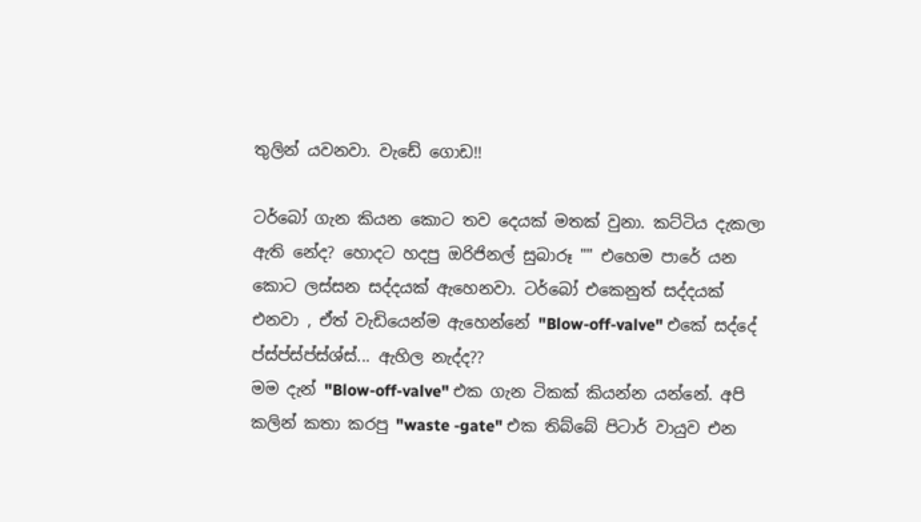තුලින් යවනවා. වැඩේ ගොඩ!!

ටර්බෝ ගැන කියන කොට තව දෙයක් මතක් වුනා. කට්ටිය දැකලා ඇති නේද? හොදට හදපු ඔරිජිනල් සුබාරූ "" එහෙම පාරේ යන කොට ලස්සන සද්දයක් ඇහෙනවා. ටර්බෝ එකෙනුත් සද්දයක් එනවා , ඒත් වැඩියෙන්ම ඇහෙන්නේ "Blow-off-valve" එකේ සද්දේ ප්ස්ප්ස්ප්ස්ශ්ස්... ඇහිල නැද්ද??
මම දැන් "Blow-off-valve" එක ගැන ටිකක් කියන්න යන්නේ. අපි කලින් කතා කරපු "waste -gate" එක තිබ්බේ පිටාර් වායුව එන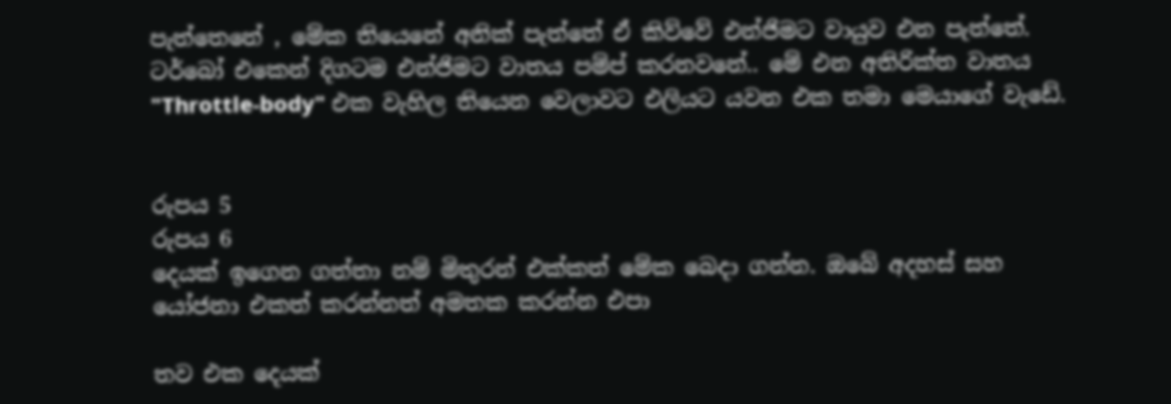පැත්තෙනේ , මේක තියෙනේ අනික් පැත්තේ ඒ කිව්වේ එන්ජිමට වායුව එන පැත්තේ. ටර්බෝ එකෙන් දිගටම එන්ජිමට වාතය පම්ප් කරනවනේ.. මේ එන අතිරික්ත වාතය "Throttle-body" එක වැහිල තියෙන වෙලාවට එලියට යවන එක තමා මෙයාගේ වැඩේ.


රුපය 5
රුපය 6
දෙයක් ඉගෙන ගත්තා නම් මිතුරන් එක්කත් මේක බෙදා ගන්න. ඔබේ අදහස් සහ යෝජනා එකත් කරන්නත් අමතක කරන්න එපා

තව එක දෙයක්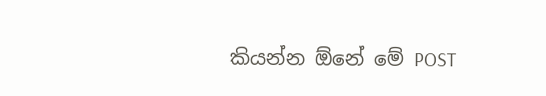කියන්න ඕනේ මේ POST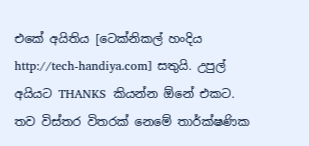එකේ අයිතිය [ටෙක්නිකල් හංදිය http://tech-handiya.com] සතුයි. උපුල් අයියට THANKS  කියන්න ඕනේ එකට. තව විස්තර විතරක් නෙමේ තාර්ක්ෂණික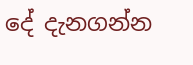දේ දැනගන්න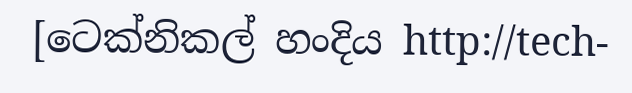[ටෙක්නිකල් හංදිය http://tech-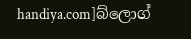handiya.com]බ්ලොග්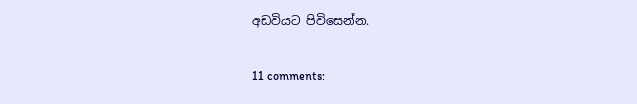අඩවියට පිවිසෙන්න.

11 comments: